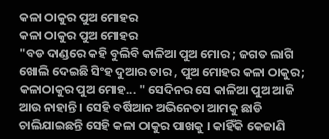କଳା ଠାକୁର ପୁଅ ମୋହର
କଳା ଠାକୁର ପୁଅ ମୋହର
"ବଡ ଦାଣ୍ଡରେ କହି ବୁଲିବି କାଳିଆ ପୁଅ ମୋର ; ଜଗତ ଲାଗି ଖୋଲି ଦେଇଛି ସିଂହ ଦୁଆର ତାର , ପୁଅ ମୋହର କଳା ଠାକୁର; କଳାଠାକୁର ପୁଅ ମୋହ... " ସେଦିନର ସେ କାଳିଆ ପୁଅ ଆଜି ଆଉ ନାହାନ୍ତି । ସେହି ବର୍ଷିଆନ ଅଭିନେତା ଆମକୁ ଛାଡି ଚାଲିଯାଇଛନ୍ତି ସେହି କଳା ଠାକୁର ପାଖକୁ । କାହିଁକି କେଜାଣି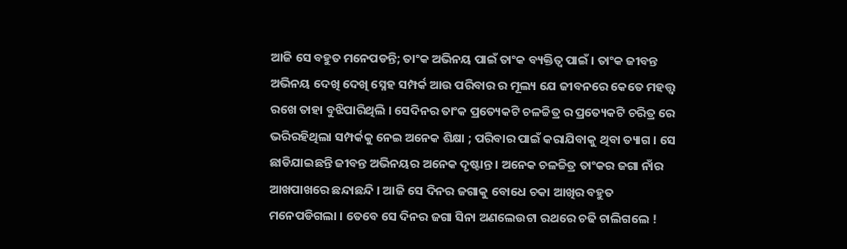ଆଜି ସେ ବହୁତ ମନେପଡନ୍ତି; ତାଂକ ଅଭିନୟ ପାଇଁ ତାଂକ ବ୍ୟକ୍ତିତ୍ବ ପାଇଁ । ତାଂକ ଜୀବନ୍ତ ଅଭିନୟ ଦେଖି ଦେଖି ସ୍ନେହ ସମ୍ପର୍କ ଆଉ ପରିବାର ର ମୂଲ୍ୟ ଯେ ଜୀବନରେ କେତେ ମହତ୍ତ୍ବ ରଖେ ତାହା ବୁଝିପାରିଥିଲି । ସେଦିନର ତାଂକ ପ୍ରତ୍ୟେକଟି ଚଳଚ୍ଚିତ୍ର ର ପ୍ରତ୍ୟେକଟି ଚରିତ୍ର ରେ ଭରିରହିଥିଲା ସମ୍ପର୍କକୁ ନେଇ ଅନେକ ଶିକ୍ଷା ; ପରିବାର ପାଇଁ କରାଯିବାକୁ ଥିବା ତ୍ୟାଗ । ସେ ଛାଡିଯାଇଛନ୍ତି ଜୀବନ୍ତ ଅଭିନୟର ଅନେକ ଦୃଷ୍ଟାନ୍ତ । ଅନେକ ଚଳଚ୍ଚିତ୍ର ତାଂକର ଜଗା ନାଁର ଆଖପାଖରେ ଛନ୍ଦାଛନ୍ଦି । ଆଜି ସେ ଦିନର ଜଗାକୁ ବୋଧେ ଚକା ଆଖିର ବହୁତ ମନେପଡିଗଲା । ତେବେ ସେ ଦିନର ଜଗା ସିନା ଅଣଲେଉଟା ରଥରେ ଚଢି ଚାଲିଗଲେ !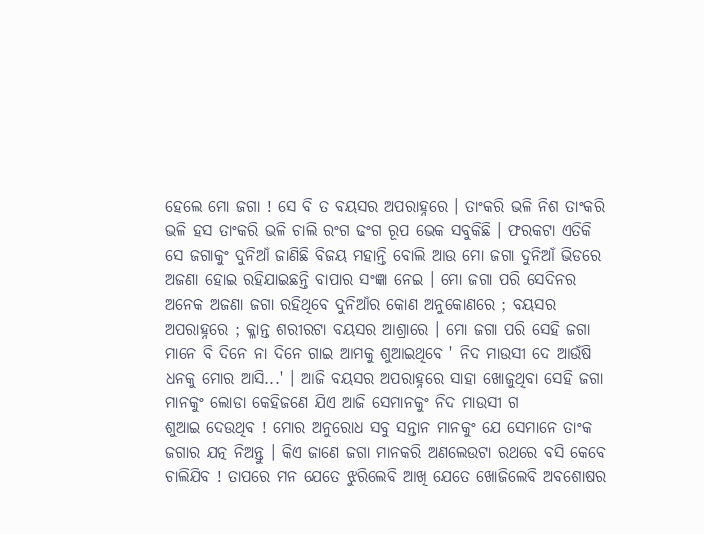ହେଲେ ମୋ ଜଗା ! ସେ ବି ତ ବୟସର ଅପରାହ୍ନରେ । ତାଂକରି ଭଳି ନିଶ ତାଂକରି ଭଳି ହସ ତାଂକରି ଭଳି ଚାଲି ରଂଗ ଢଂଗ ରୂପ ଭେକ ସବୁକିଛି । ଫରକଟା ଏତିକି ସେ ଜଗାକୁଂ ଦୁନିଆଁ ଜାଣିଛି ବିଜୟ ମହାନ୍ତି ବୋଲି ଆଉ ମୋ ଜଗା ଦୁନିଆଁ ଭିଡରେ ଅଜଣା ହୋଇ ରହିଯାଇଛନ୍ତି ବାପାର ସଂଜ୍ଞା ନେଇ । ମୋ ଜଗା ପରି ସେଦିନର ଅନେକ ଅଜଣା ଜଗା ରହିଥିବେ ଦୁନିଆଁର କୋଣ ଅନୁକୋଣରେ ; ବୟସର ଅପରାହ୍ନରେ ; କ୍ଳାନ୍ତ ଶରୀରଟା ବୟସର ଆଶ୍ରାରେ । ମୋ ଜଗା ପରି ସେହି ଜଗା ମାନେ ବି ଦିନେ ନା ଦିନେ ଗାଇ ଆମକୁ ଶୁଆଇଥିବେ ' ନିଦ ମାଉସୀ ଦେ ଆଉଁଷି ଧନକୁ ମୋର ଆସି...' । ଆଜି ବୟସର ଅପରାହ୍ନରେ ସାହା ଖୋଜୁଥିବା ସେହି ଜଗା ମାନକୁଂ ଲୋଡା କେହିଜଣେ ଯିଏ ଆଜି ସେମାନକୁଂ ନିଦ ମାଉସୀ ଗ
ଶୁଆଇ ଦେଉଥିବ ! ମୋର ଅନୁରୋଧ ସବୁ ସନ୍ତାନ ମାନକୁଂ ଯେ ସେମାନେ ତାଂକ ଜଗାର ଯତ୍ନ ନିଅନ୍ତୁ । କିଏ ଜାଣେ ଜଗା ମାନକରି ଅଣଲେଉଟା ରଥରେ ବସି କେବେ ଚାଲିଯିବ ! ତାପରେ ମନ ଯେତେ ଝୁରିଲେବି ଆଖି ଯେତେ ଖୋଜିଲେବି ଅବଶୋଷର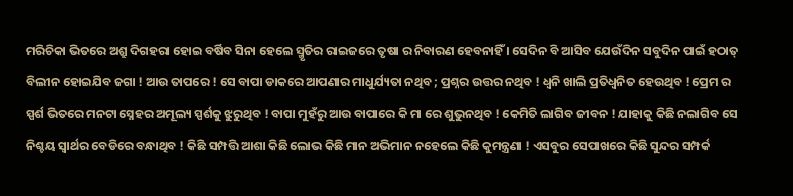ମରିଚିକା ଭିତରେ ଅଶ୍ରୁ ଦିଗହରା ହୋଇ ବର୍ଷିବ ସିନା ହେଲେ ସ୍ମୃତିର ରାଇଜରେ ତୃଷା ର ନିବାରଣ ହେବନାହିଁ । ସେଦିନ ବି ଆସିବ ଯେଉଁଦିନ ସବୁଦିନ ପାଇଁ ହଠାତ୍ ବିଲୀନ ହୋଇଯିବ ଜଗା ! ଆଉ ତାପରେ ! ସେ ବାପା ଡାକରେ ଆପଣାର ମାଧୁର୍ଯ୍ୟତା ନଥିବ ; ପ୍ରଶ୍ନର ଉତ୍ତର ନଥିବ ! ଧ୍ବନି ଖାଲି ପ୍ରତିଧ୍ବନିତ ହେଉଥିବ ! ପ୍ରେମ ର ସ୍ପର୍ଶ ଭିତରେ ମନଟା ସ୍ନେହର ଅମୂଲ୍ୟ ସ୍ପର୍ଶକୁ ଝୁରୁଥିବ ! ବାପା ମୁହଁରୁ ଆଉ ବାପାରେ କି ମା ରେ ଶୁଭୁନଥିବ ! କେମିତି ଲାଗିବ ଜୀବନ ! ଯାହାକୁ କିଛି ନଲାଗିବ ସେ ନିଶ୍ଚୟ ସ୍ବାର୍ଥର ବେଡିରେ ବନ୍ଧାଥିବ ! କିଛି ସମ୍ପତ୍ତି ଆଶା କିଛି ଲୋଭ କିଛି ମାନ ଅଭିମାନ ନହେଲେ କିଛି କୁମନ୍ତ୍ରଣା ! ଏସବୁର ସେପାଖରେ କିଛି ସୁନ୍ଦର ସମ୍ପର୍କ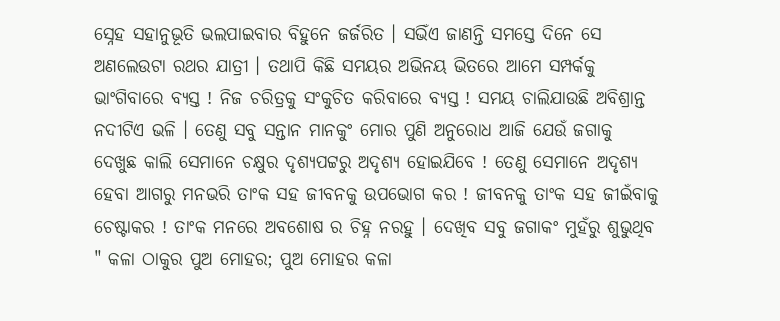ସ୍ନେହ ସହାନୁଭୂତି ଭଲପାଇବାର ବିହୁନେ ଜର୍ଜରିତ । ସଭିଁଏ ଜାଣନ୍ତି ସମସ୍ତେ ଦିନେ ସେ ଅଣଲେଉଟା ରଥର ଯାତ୍ରୀ । ତଥାପି କିଛି ସମୟର ଅଭିନୟ ଭିତରେ ଆମେ ସମ୍ପର୍କକୁ ଭାଂଗିବାରେ ବ୍ୟସ୍ତ ! ନିଜ ଚରିତ୍ରକୁ ସଂକୁଚିତ କରିବାରେ ବ୍ୟସ୍ତ ! ସମୟ ଚାଲିଯାଉଛି ଅବିଶ୍ରାନ୍ତ ନଦୀଟିଏ ଭଳି । ତେଣୁ ସବୁ ସନ୍ତାନ ମାନକୁଂ ମୋର ପୁଣି ଅନୁରୋଧ ଆଜି ଯେଉଁ ଜଗାକୁ ଦେଖୁଛ କାଲି ସେମାନେ ଚକ୍ଷୁର ଦୃଶ୍ୟପଟ୍ଟରୁ ଅଦୃଶ୍ୟ ହୋଇଯିବେ ! ତେଣୁ ସେମାନେ ଅଦୃଶ୍ୟ ହେବା ଆଗରୁ ମନଭରି ତାଂକ ସହ ଜୀବନକୁ ଉପଭୋଗ କର ! ଜୀବନକୁ ତାଂକ ସହ ଜୀଇଁବାକୁ ଚେଷ୍ଟାକର ! ତାଂକ ମନରେ ଅବଶୋଷ ର ଚିହ୍ନ ନରହୁ । ଦେଖିବ ସବୁ ଜଗାକଂ ମୁହଁରୁ ଶୁଭୁଥିବ " କଳା ଠାକୁର ପୁଅ ମୋହର; ପୁଅ ମୋହର କଳା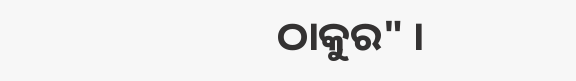ଠାକୁର" ।